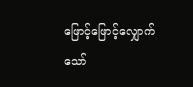ဖြောင့်ဖြောင့်လျှောက်သော်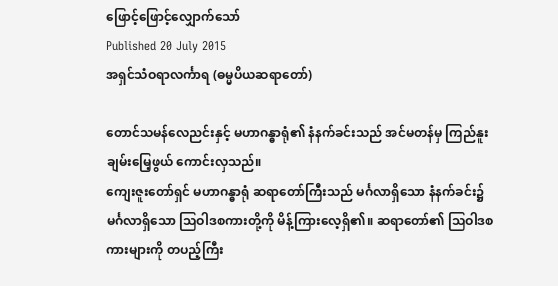ဖြောင့်ဖြောင့်လျှောက်သော်
Published 20 July 2015
အရှင်သံဝရာလင်္ကာရ (ဓမ္မပိယဆရာတော်)

တောင်သမန်လေညင်းနှင့် မဟာဂန္ဓာရုံ၏ နံနက်ခင်းသည် အင်မတန်မှ ကြည်နူးချမ်းမြေ့ဖွယ် ကောင်းလှသည်။
ကျေးဇူးတော်ရှင် မဟာဂန္ဓာရုံ ဆရာတော်ကြီးသည် မင်္ဂလာရှိသော နံနက်ခင်း၌ မင်္ဂလာရှိသော သြဝါဒစကားတို့ကို မိန့်ကြားလေ့ရှိ၏။ ဆရာတော်၏ သြဝါဒစကားများကို တပည့်ကြီး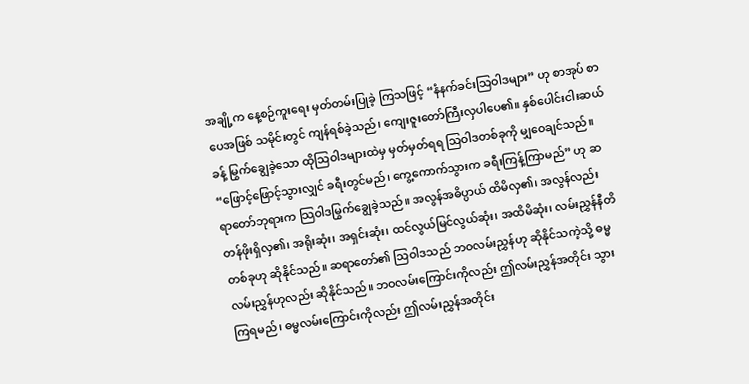အချို့က နေ့စဉ်ကူးရေး မှတ်တမ်းပြုခဲ့ ကြသဖြင့် “နံနက်ခင်းသြဝါဒများ” ဟု စာအုပ် စာပေအဖြစ် သမိုင်းတွင် ကျန်ရစ်ခဲ့သည်၊ ကျေးဇူးတော်ကြီးလှပါပေ၏။ နှစ်ပေါင်းငါးဆယ်ခန့် မြွက်ချွေခဲ့သော ထိုသြဝါဒများထဲမှ မှတ်မှတ်ရရ သြဝါဒတစ်ခုကို မျှဝေချင်သည်။
“ဖြောင့်ဖြောင့်သွားလျှင် ခရီးတွင်မည်၊ ကွေ့ကောက်သွားက ခရီးကြန့်ကြာမည်” ဟု ဆရာတော်ဘုရားက သြဝါဒမြွက်ချွေခဲ့သည်။ အလွန်အဓိပ္ပာယ် ထိမိလှ၏၊ အလွန်လည်း တန်ဖိုးရှိလှ၏၊ အရိုးဆုံး၊ အရှင်းဆုံး၊ ထင်လွယ်မြင်လွယ်ဆုံး၊ အထိမိဆုံး၊ လမ်းညွှန်နီတိတစ်ခုဟု ဆိုနိုင်သည်။ ဆရာတော်၏ သြဝါဒသည် ဘဝလမ်းညွှန်ဟု ဆိုနိုင်သကဲ့သို့ ဓမ္မလမ်းညွှန်ဟုလည်း ဆိုနိုင်သည်။ ဘဝလမ်းကြောင်းကိုလည်း ဤလမ်းညွှန်အတိုင်း သွားကြရမည်၊ ဓမ္မလမ်းကြောင်းကိုလည်း ဤလမ်းညွှန်အတိုင်း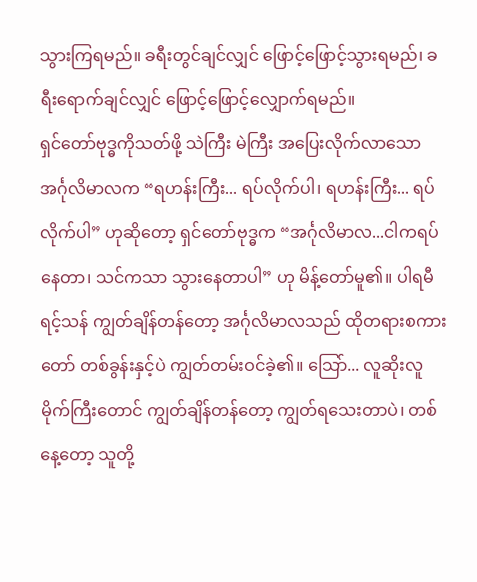သွားကြရမည်။ ခရီးတွင်ချင်လျှင် ဖြောင့်ဖြောင့်သွားရမည်၊ ခရီးရောက်ချင်လျှင် ဖြောင့်ဖြောင့်လျှောက်ရမည်။
ရှင်တော်ဗုဒ္ဓကိုသတ်ဖို့ သဲကြီး မဲကြီး အပြေးလိုက်လာသော အင်္ဂုလိမာလက “ရဟန်းကြီး... ရပ်လိုက်ပါ၊ ရဟန်းကြီး... ရပ်လိုက်ပါ” ဟုဆိုတော့ ရှင်တော်ဗုဒ္ဓက “အင်္ဂုလိမာလ...ငါကရပ်နေတာ၊ သင်ကသာ သွားနေတာပါ” ဟု မိန့်တော်မူ၏။ ပါရမီရင့်သန် ကျွတ်ချိန်တန်တော့ အင်္ဂုလိမာလသည် ထိုတရားစကားတော် တစ်ခွန်းနှင့်ပဲ ကျွတ်တမ်းဝင်ခဲ့၏။ သြော်... လူဆိုးလူမိုက်ကြီးတောင် ကျွတ်ချိန်တန်တော့ ကျွတ်ရသေးတာပဲ၊ တစ်နေ့တော့ သူတို့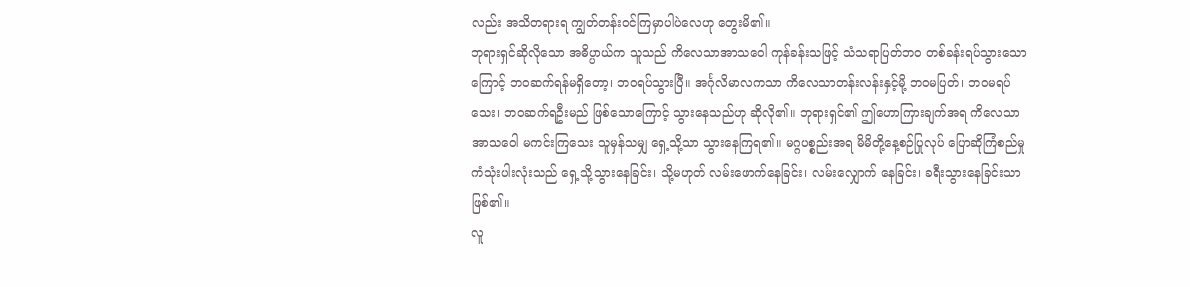လည်း အသိတရားရ ကျွတ်တန်းဝင်ကြမှာပါပဲလေဟု တွေးမိ၏။
ဘုရားရှင်ဆိုလိုသော အဓိပ္ပာယ်က သူသည် ကိလေသာအာသဝေါ ကုန်ခန်းသဖြင့် သံသရာပြတ်ဘ၀ တစ်ခန်းရပ်သွားသောကြောင့် ဘဝဆက်ရန်မရှိတော့၊ ဘဝရပ်သွားပြီ။ အင်္ဂုလိမာလကသာ ကိလေသာတန်းလန်းနှင့်မို့ ဘဝမပြတ်၊ ဘဝမရပ်သေး၊ ဘဝဆက်ရဦးမည် ဖြစ်သောကြောင့် သွားနေသည်ဟု ဆိုလို၏။ ဘုရားရှင်၏ ဤဟောကြားချက်အရ ကိလေသာအာသဝေါ မကင်းကြသေး သူမှန်သမျှ ရှေ့သို့သာ သွားနေကြရ၏။ မဂ္ဂပစ္စည်းအရ မိမိတို့နေ့စဉ်ပြုလုပ် ပြောဆိုကြံစည်မှု ကံသုံးပါးလုံးသည် ရှေ့သို့သွားနေခြင်း၊ သို့မဟုတ် လမ်းဖောက်နေခြင်း၊ လမ်းလျှောက် နေခြင်း၊ ခရီးသွားနေခြင်းသာဖြစ်၏။
လူ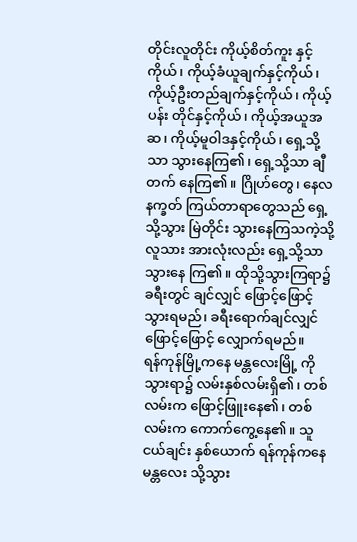တိုင်းလူတိုင်း ကိုယ့်စိတ်ကူး နှင့်ကိုယ်၊ ကိုယ့်ခံယူချက်နှင့်ကိုယ်၊ ကိုယ့်ဦးတည်ချက်နှင့်ကိုယ်၊ ကိုယ့် ပန်း တိုင်နှင့်ကိုယ်၊ ကိုယ့်အယူအဆ၊ ကိုယ့်မူဝါဒနှင့်ကိုယ်၊ ရှေ့သို့သာ သွားနေကြ၏၊ ရှေ့သို့သာ ချီတက် နေကြ၏။ ဂြိုဟ်တွေ၊ နေလနက္ခတ် ကြယ်တာရာတွေသည် ရှေ့သို့သွား မြဲတိုင်း သွားနေကြသကဲ့သို့ လူသား အားလုံးလည်း ရှေ့သို့သာသွားနေ ကြ၏။ ထိုသို့သွားကြရာ၌ ခရီးတွင် ချင်လျှင် ဖြောင့်ဖြောင့်သွားရမည်၊ ခရီးရောက်ချင်လျှင် ဖြောင့်ဖြောင့် လျှောက်ရမည်။
ရန်ကုန်မြို့ကနေ မန္တလေးမြို့ ကို သွားရာ၌ လမ်းနှစ်လမ်းရှိ၏၊ တစ်လမ်းက ဖြောင့်ဖြူးနေ၏၊ တစ်လမ်းက ကောက်ကွေ့နေ၏။ သူငယ်ချင်း နှစ်ယောက် ရန်ကုန်ကနေ မန္တလေး သို့သွား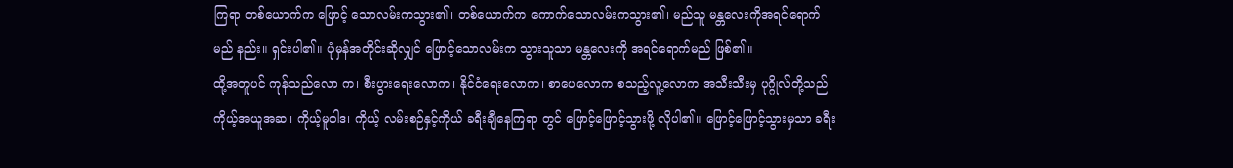ကြရာ တစ်ယောက်က ဖြောင့် သောလမ်းကသွား၏၊ တစ်ယောက်က ကောက်သောလမ်းကသွား၏၊ မည်သူ မန္တလေးကိုအရင်ရောက်မည် နည်း။ ရှင်းပါ၏။ ပုံမှန်အတိုင်းဆိုလျှင် ဖြောင့်သောလမ်းက သွားသူသာ မန္တလေးကို အရင်ရောက်မည် ဖြစ်၏။
ထို့အတူပင် ကုန်သည်လော က၊ စီးပွားရေးလောက၊ နိုင်ငံရေးလောက၊ စာပေလောက စသည့်လူ့လောက အသီးသီးမှ ပုဂ္ဂိုလ်တို့သည် ကိုယ့်အယူအဆ၊ ကိုယ့်မူဝါဒ၊ ကိုယ့် လမ်းစဉ်နှင့်ကိုယ် ခရီးချီနေကြရာ တွင် ဖြောင့်ဖြောင့်သွားဖို့ လိုပါ၏။ ဖြောင့်ဖြောင့်သွားမှသာ ခရီး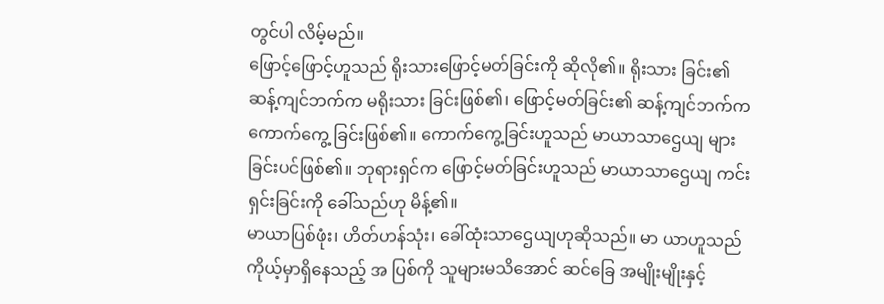တွင်ပါ လိမ့်မည်။
ဖြောင့်ဖြောင့်ဟူသည် ရိုးသားဖြောင့်မတ်ခြင်းကို ဆိုလို၏။ ရိုးသား ခြင်း၏ဆန့်ကျင်ဘက်က မရိုးသား ခြင်းဖြစ်၏၊ ဖြောင့်မတ်ခြင်း၏ ဆန့်ကျင်ဘက်က ကောက်ကွေ့ ခြင်းဖြစ်၏။ ကောက်ကွေ့ခြင်းဟူသည် မာယာသာဌေယျ များခြင်းပင်ဖြစ်၏။ ဘုရားရှင်က ဖြောင့်မတ်ခြင်းဟူသည် မာယာသာဌေယျ ကင်းရှင်းခြင်းကို ခေါ်သည်ဟု မိန့်၏။
မာယာပြစ်ဖုံး၊ ဟိတ်ဟန်သုံး၊ ခေါ်ထုံးသာဌေယျဟုဆိုသည်။ မာ ယာဟူသည် ကိုယ့်မှာရှိနေသည့် အ ပြစ်ကို သူများမသိအောင် ဆင်ခြေ အမျိုးမျိုးနှင့်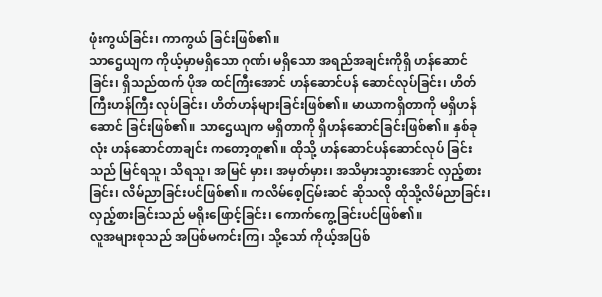ဖုံးကွယ်ခြင်း၊ ကာကွယ် ခြင်းဖြစ်၏။
သာဌေယျက ကိုယ့်မှာမရှိသော ဂုဏ်၊ မရှိသော အရည်အချင်းကိုရှိ ဟန်ဆောင်ခြင်း၊ ရှိသည်ထက် ပိုအ ထင်ကြီးအောင် ဟန်ဆောင်ပန် ဆောင်လုပ်ခြင်း၊ ဟိတ်ကြီးဟန်ကြီး လုပ်ခြင်း၊ ဟိတ်ဟန်များခြင်းဖြစ်၏။ မာယာကရှိတာကို မရှိဟန်ဆောင် ခြင်းဖြစ်၏။ သာဌေယျက မရှိတာကို ရှိဟန်ဆောင်ခြင်းဖြစ်၏။ နှစ်ခုလုံး ဟန်ဆောင်တာချင်း ကတော့တူ၏။ ထိုသို့ ဟန်ဆောင်ပန်ဆောင်လုပ် ခြင်းသည် မြင်ရသူ၊ သိရသူ၊ အမြင် မှား၊ အမှတ်မှား၊ အသိမှားသွားအောင် လှည့်စားခြင်း၊ လိမ်ညာခြင်းပင်ဖြစ်၏။ ကလိမ်စေ့ငြမ်းဆင် ဆိုသလို ထိုသို့လိမ်ညာခြင်း၊ လှည့်စားခြင်းသည် မရိုးဖြောင့်ခြင်း၊ ကောက်ကွေ့ခြင်းပင်ဖြစ်၏။
လူအများစုသည် အပြစ်မကင်းကြ၊ သို့သော် ကိုယ့်အပြစ်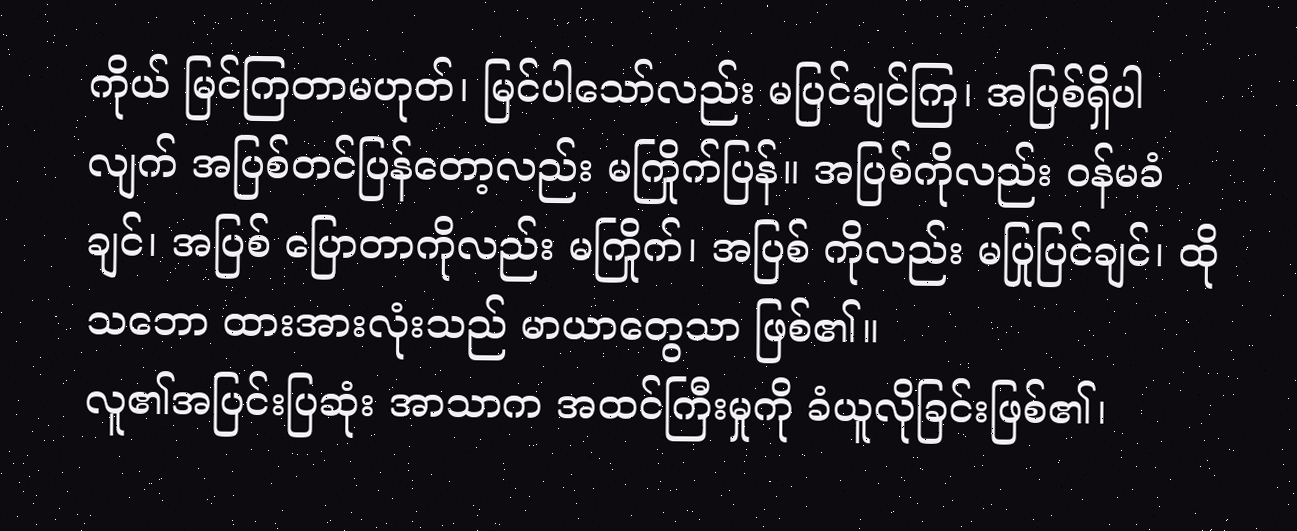ကိုယ် မြင်ကြတာမဟုတ်၊ မြင်ပါသော်လည်း မပြင်ချင်ကြ၊ အပြစ်ရှိပါလျက် အပြစ်တင်ပြန်တော့လည်း မကြိုက်ပြန်။ အပြစ်ကိုလည်း ဝန်မခံချင်၊ အပြစ် ပြောတာကိုလည်း မကြိုက်၊ အပြစ် ကိုလည်း မပြုပြင်ချင်၊ ထိုသဘော ထားအားလုံးသည် မာယာတွေသာ ဖြစ်၏။
လူ၏အပြင်းပြဆုံး အာသာက အထင်ကြီးမှုကို ခံယူလိုခြင်းဖြစ်၏၊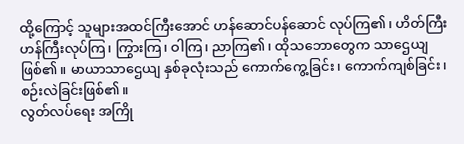ထို့ကြောင့် သူများအထင်ကြီးအောင် ဟန်ဆောင်ပန်ဆောင် လုပ်ကြ၏၊ ဟိတ်ကြီးဟန်ကြီးလုပ်ကြ၊ ကြွားကြ၊ ဝါကြ၊ ညာကြ၏၊ ထိုသဘောတွေက သာဌေယျဖြစ်၏။ မာယာသာဌေယျ နှစ်ခုလုံးသည် ကောက်ကွေ့ခြင်း၊ ကောက်ကျစ်ခြင်း၊ စဉ်းလဲခြင်းဖြစ်၏။
လွတ်လပ်ရေး အကြို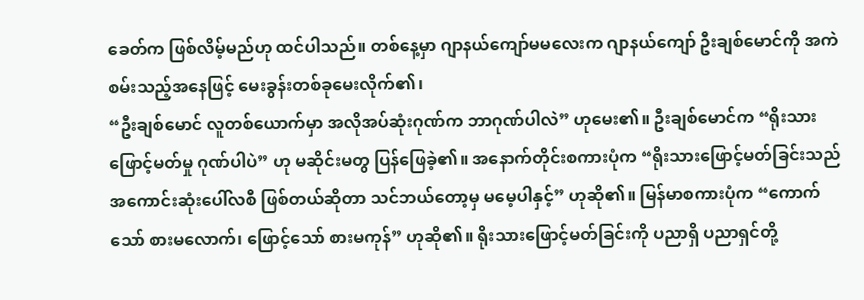ခေတ်က ဖြစ်လိမ့်မည်ဟု ထင်ပါသည်။ တစ်နေ့မှာ ဂျာနယ်ကျော်မမလေးက ဂျာနယ်ကျော် ဦးချစ်မောင်ကို အကဲစမ်းသည့်အနေဖြင့် မေးခွန်းတစ်ခုမေးလိုက်၏၊
“ဦးချစ်မောင် လူတစ်ယောက်မှာ အလိုအပ်ဆုံးဂုဏ်က ဘာဂုဏ်ပါလဲ” ဟုမေး၏။ ဦးချစ်မောင်က “ရိုးသားဖြောင့်မတ်မှု ဂုဏ်ပါပဲ” ဟု မဆိုင်းမတွ ပြန်ဖြေခဲ့၏။ အနောက်တိုင်းစကားပုံက “ရိုးသားဖြောင့်မတ်ခြင်းသည် အကောင်းဆုံးပေါ်လစီ ဖြစ်တယ်ဆိုတာ သင်ဘယ်တော့မှ မမေ့ပါနှင့်” ဟုဆို၏။ မြန်မာစကားပုံက “ကောက်သော် စားမလောက်၊ ဖြောင့်သော် စားမကုန်” ဟုဆို၏။ ရိုးသားဖြောင့်မတ်ခြင်းကို ပညာရှိ ပညာရှင်တို့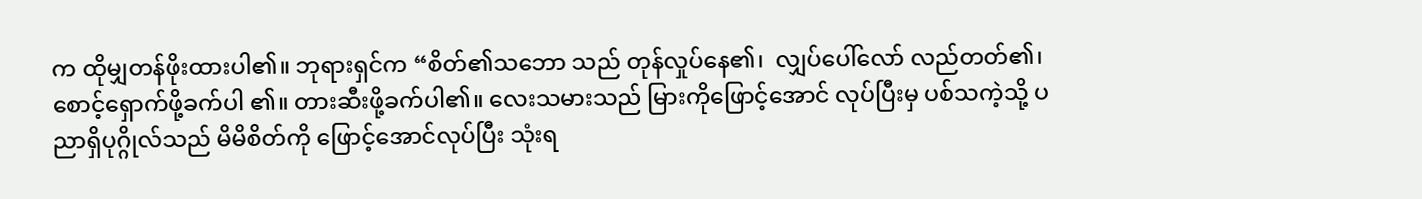က ထိုမျှတန်ဖိုးထားပါ၏။ ဘုရားရှင်က “စိတ်၏သဘော သည် တုန်လှုပ်နေ၏၊  လျှပ်ပေါ်လော် လည်တတ်၏၊ စောင့်ရှောက်ဖို့ခက်ပါ ၏။ တားဆီးဖို့ခက်ပါ၏။ လေးသမားသည် မြားကိုဖြောင့်အောင် လုပ်ပြီးမှ ပစ်သကဲ့သို့ ပညာရှိပုဂ္ဂိုလ်သည် မိမိစိတ်ကို ဖြောင့်အောင်လုပ်ပြီး သုံးရ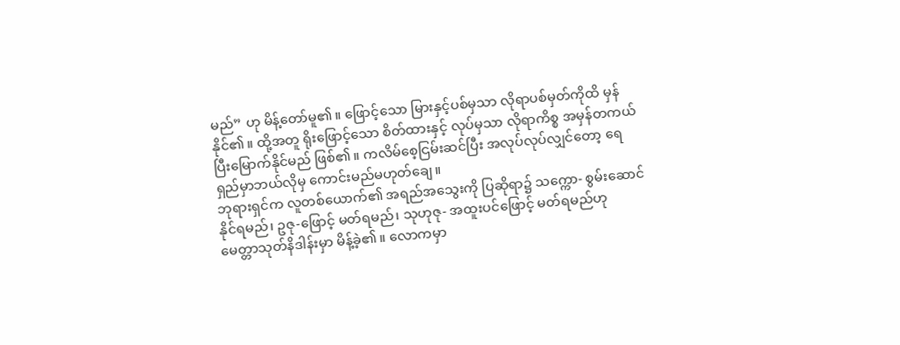မည်” ဟု မိန့်တော်မူ၏။ ဖြောင့်သော မြားနှင့်ပစ်မှသာ လိုရာပစ်မှတ်ကိုထိ မှန်နိုင်၏။ ထို့အတူ ရိုးဖြောင့်သော စိတ်ထားနှင့် လုပ်မှသာ လိုရာကိစ္စ အမှန်တကယ် ပြီးမြောက်နိုင်မည် ဖြစ်၏။ ကလိမ်စေ့ငြမ်းဆင်ပြီး အလုပ်လုပ်လျှင်တော့ ရေရှည်မှာဘယ်လိုမှ ကောင်းမည်မဟုတ်ချေ။
ဘုရားရှင်က လူတစ်ယောက်၏ အရည်အသွေးကို ပြဆိုရာ၌ သက္ကော- စွမ်းဆောင်နိုင်ရမည်၊ ဥဇု-ဖြောင့် မတ်ရမည်၊ သုဟုဇု- အထူးပင်ဖြောင့် မတ်ရမည်ဟု မေတ္တာသုတ်နိဒါန်းမှာ မိန့်ခဲ့၏။ လောကမှာ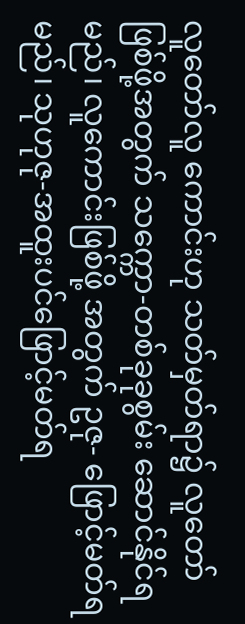လူတော်လူ ကောင်းဟု သတ်မှတ်ရာ၌ လူတော် ဖြစ်ဖို့အတွက် သက္ကော-တစ်ခုခုစွမ်း ဆောင်နိုင်ရမည်၊ လူကောင်းဖြစ်ဖို့ အတွက် ဥဇု- ဖြောင့်မတ်ရမည်၊ သုဟုဇု-အထူးပင်ဖြောင့်မတ်ရ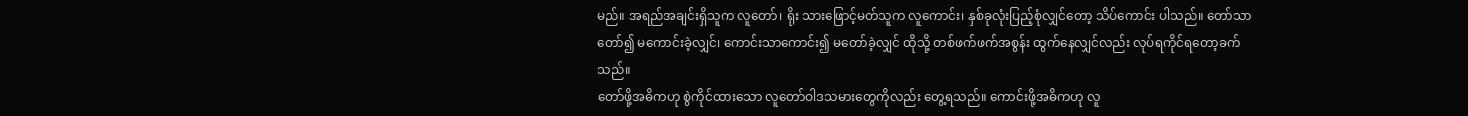မည်။ အရည်အချင်းရှိသူက လူတော်၊ ရိုး သားဖြောင့်မတ်သူက လူကောင်း၊ နှစ်ခုလုံးပြည့်စုံလျှင်တော့ သိပ်ကောင်း ပါသည်။ တော်သာတော်၍ မကောင်းခဲ့လျှင်၊ ကောင်းသာကောင်း၍ မတော်ခဲ့လျှင် ထိုသို့ တစ်ဖက်ဖက်အစွန်း ထွက်နေလျှင်လည်း လုပ်ရကိုင်ရတော့ခက်သည်။
တော်ဖို့အဓိကဟု စွဲကိုင်ထားသော လူတော်ဝါဒသမားတွေကိုလည်း တွေ့ရသည်။ ကောင်းဖို့အဓိကဟု လူ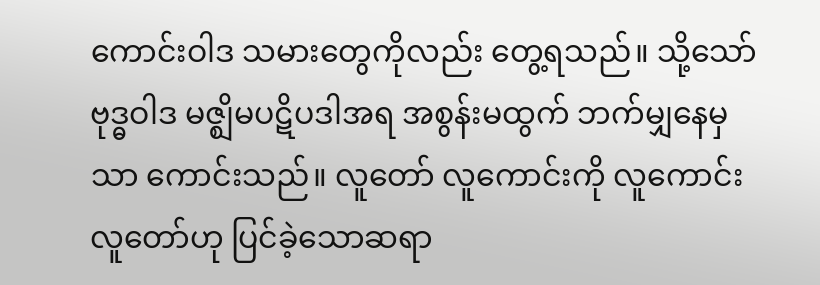ကောင်းဝါဒ သမားတွေကိုလည်း တွေ့ရသည်။ သို့သော် ဗုဒ္ဓဝါဒ မဇ္ဈိမပဋိပဒါအရ အစွန်းမထွက် ဘက်မျှနေမှသာ ကောင်းသည်။ လူတော် လူကောင်းကို လူကောင်းလူတော်ဟု ပြင်ခဲ့သောဆရာ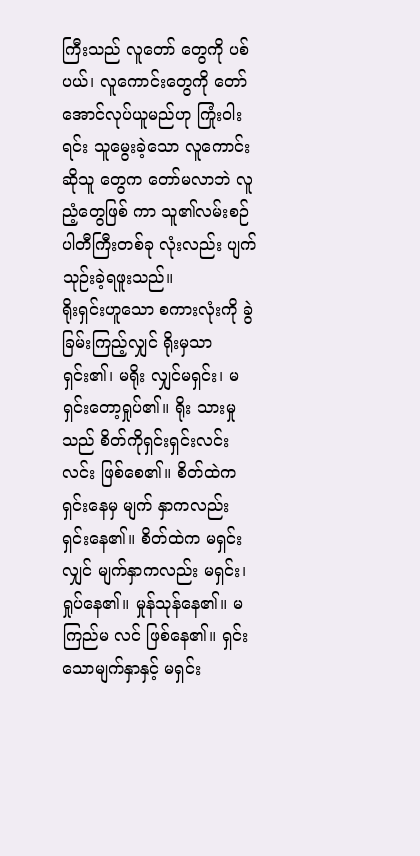ကြီးသည် လူတော် တွေကို ပစ်ပယ်၊ လူကောင်းတွေကို တော်အောင်လုပ်ယူမည်ဟု ကြုံးဝါး ရင်း သူမွေးခဲ့သော လူကောင်းဆိုသူ တွေက တော်မလာဘဲ လူညံ့တွေဖြစ် ကာ သူ၏လမ်းစဉ်ပါတီကြီးတစ်ခု လုံးလည်း ပျက်သုဉ်းခဲ့ရဖူးသည်။
ရိုးရှင်းဟူသော စကားလုံးကို ခွဲခြမ်းကြည့်လျှင် ရိုးမှသာရှင်း၏၊ မရိုး လျှင်မရှင်း၊ မရှင်းတော့ရှုပ်၏။ ရိုး သားမှုသည် စိတ်ကိုရှင်းရှင်းလင်းလင်း ဖြစ်စေ၏။ စိတ်ထဲကရှင်းနေမှ မျက် နှာကလည်း ရှင်းနေ၏။ စိတ်ထဲက မရှင်းလျှင် မျက်နှာကလည်း မရှင်း၊ ရှုပ်နေ၏။ မှုန်သုန်နေ၏။ မကြည်မ လင် ဖြစ်နေ၏။ ရှင်းသောမျက်နှာနှင့် မရှင်း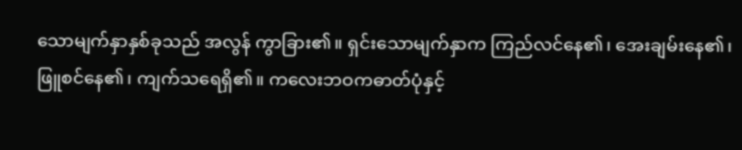သောမျက်နှာနှစ်ခုသည် အလွန် ကွာခြား၏။ ရှင်းသောမျက်နှာက ကြည်လင်နေ၏၊ အေးချမ်းနေ၏၊ ဖြူစင်နေ၏၊ ကျက်သရေရှိ၏။ ကလေးဘဝကဓာတ်ပုံနှင့်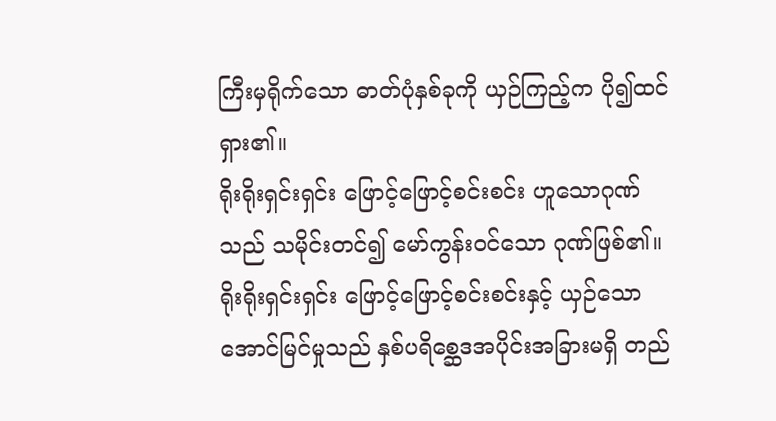ကြီးမှရိုက်သော ဓာတ်ပုံနှစ်ခုကို ယှဉ်ကြည့်က ပို၍ထင်ရှား၏။
ရိုးရိုးရှင်းရှင်း ဖြောင့်ဖြောင့်စင်းစင်း ဟူသောဂုဏ်သည် သမိုင်းတင်၍ မော်ကွန်းဝင်သော ဂုဏ်ဖြစ်၏။ ရိုးရိုးရှင်းရှင်း ဖြောင့်ဖြောင့်စင်းစင်းနှင့် ယှဉ်သော အောင်မြင်မှုသည် နှစ်ပရိစ္ဆေဒအပိုင်းအခြားမရှိ တည်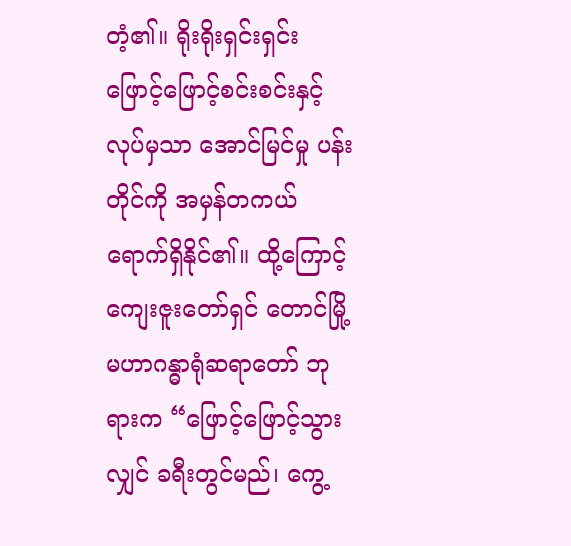တံ့၏။ ရိုးရိုးရှင်းရှင်း ဖြောင့်ဖြောင့်စင်းစင်းနှင့် လုပ်မှသာ အောင်မြင်မှု ပန်းတိုင်ကို အမှန်တကယ် ရောက်ရှိနိုင်၏။ ထို့ကြောင့် ကျေးဇူးတော်ရှင် တောင်မြို့ မဟာဂန္ဓာရုံဆရာတော် ဘုရားက “ဖြောင့်ဖြောင့်သွားလျှင် ခရီးတွင်မည်၊ ကွေ့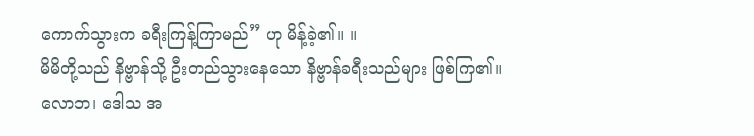ကောက်သွားက ခရီးကြန့်ကြာမည်” ဟု မိန့်ခဲ့၏။ ။
မိမိတို့သည် နိဗ္ဗာန်သို့ ဦးတည်သွားနေသော နိဗ္ဗာန်ခရီးသည်များ ဖြစ်ကြ၏။ လောဘ၊ ဒေါသ အ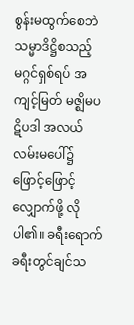စွန်းမထွက်စေဘဲ သမ္မာဒိဋ္ဌိစသည့် မဂ္ဂင်ရှစ်ရပ် အကျင့်မြတ် မဇ္ဈိမပဋိပဒါ အလယ်လမ်းမပေါ်၌ ဖြောင့်ဖြောင့်လျှောက်ဖို့ လိုပါ၏။ ခရီးရောက် ခရီးတွင်ချင်သ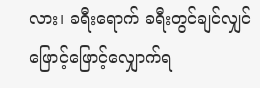လား၊ ခရီးရောက် ခရီးတွင်ချင်လျှင် ဖြောင့်ဖြောင့်လျှောက်ရ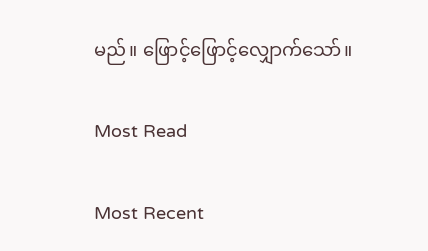မည်။ ဖြောင့်ဖြောင့်လျှောက်သော်။

Most Read

Most Recent